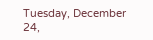Tuesday, December 24,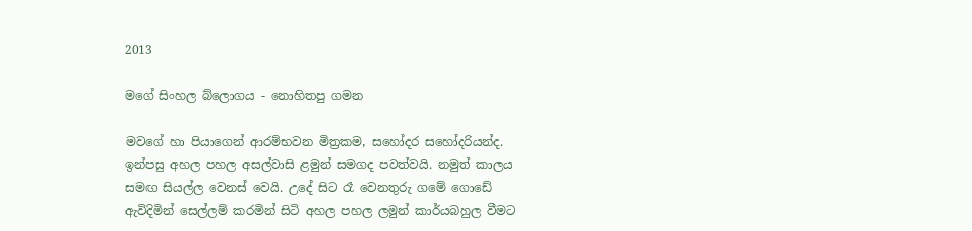2013

මගේ සිංහල බ්ලොගය - නොහිතපු ගමන

මවගේ හා පියාගෙන් ආරම්භවන මිත්‍රකම, සහෝදර සහෝදරියන්ද. ඉන්පසු අහල පහල අසල්වාසි ළමුන් සමගද පවත්වයි. නමුත් කාලය සමඟ ‍සියල්ල වෙනස් වෙයි. උදේ සිට රෑ වෙනතුරු ගමේ ගොඩේ ඇවිදිමින් සෙල්ලම් කරමින් සිටි අහල පහල ලමුන් කාර්යබහුල වීමට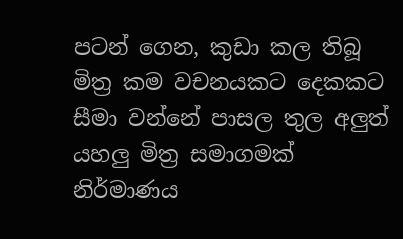පටන් ගෙන, කුඩා කල තිබූ මිත්‍ර කම වචනයකට දෙකකට සීමා වන්නේ පාසල තුල අලුත් යහලු මිත්‍ර සමාගමක් නිර්මාණය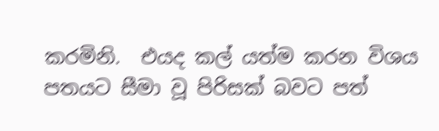කරමිනි.  එයද කල් යත්ම කරන විශය පතයට සීමා වූ පිරිසක් බවට පත්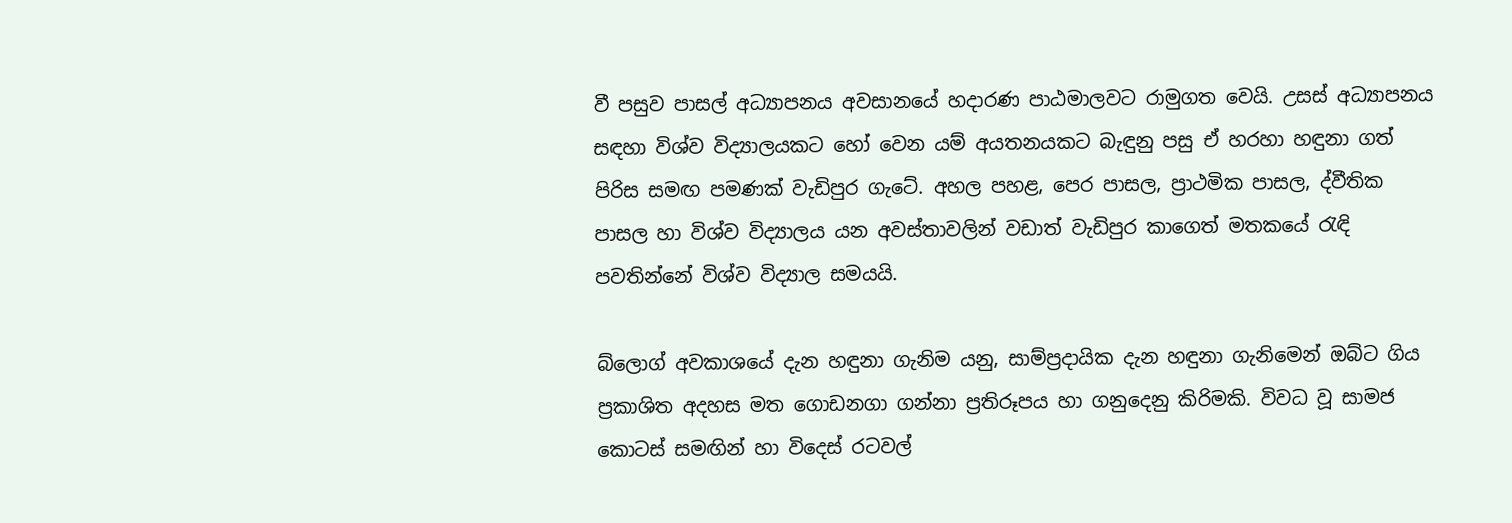වී පසුව පාසල් අධ්‍යාපනය අවසානයේ හදාරණ පාඨමාලවට රාමුගත වෙයි. උසස් අධ්‍යාපනය සඳහා විශ්ව විද්‍යාලයකට හෝ වෙන යම් අයතනයකට බැඳුනු පසු ඒ හරහා හඳුනා ගත් පිරිස සමඟ පමණක් වැඩිපුර ගැටේ. අහල පහළ, පෙර පාසල, ප්‍රාථමික පාසල, ද්වීතික පාසල හා විශ්ව විද්‍යාලය යන අවස්තාවලින් වඩාත් වැඩිපුර කාගෙත් මතකයේ රැඳි පවතින්නේ විශ්ව විද්‍යාල සමයයි.

බ්ලොග් අවකාශයේ දැන හඳුනා ගැනිම යනු, සාම්ප්‍රදායික දැන හඳුනා ගැනිමෙන් ඔබ්ට ගිය ප්‍රකාශිත අදහස මත ගොඩනගා ගන්නා ප්‍රතිරූපය හා ගනුදෙනු කිරිමකි. විවධ වූ සාමජ කොටස් සමඟින් හා විදෙස් රටවල්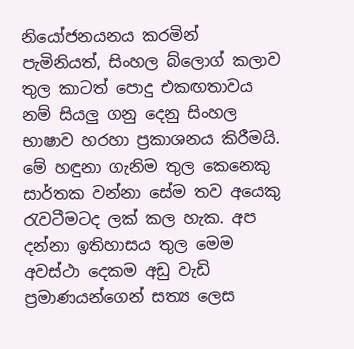නියෝජනයනය කරමින් පැමිනියත්, සිංහල ‍බ්ලොග් කලාව තුල කාටත් පොදු එකඟතාවය නම් සියලු ගනු දෙනු සිංහල භාෂාව හරහා ප්‍රකාශනය කිරීමයි. මේ හඳුනා ගැනිම තුල කෙනෙකු සාර්තක වන්නා සේම තව අයෙකු රැවටීමටද ලක් කල හැක. අප දන්නා ඉතිහාසය තුල මෙම අවස්ථා දෙකම අඩු වැඩි ප්‍රමාණයන්ගෙන් සත්‍ය ලෙස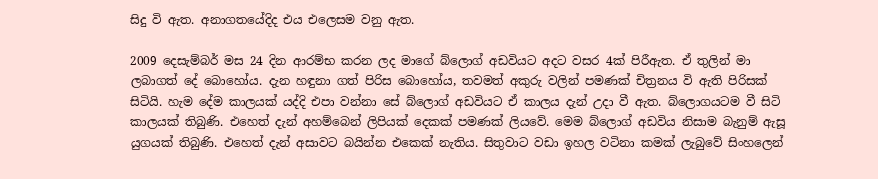සිදු වි ඇත. අනාගතයේදිද එය එලෙසම වනු ඇත.

2009 දෙසැම්බර් මස 24 දින ආරම්භ කරන ලද මාගේ බ්ලොග් අඩවියට අදට වසර 4ක් පිරීඇත. ඒ තුලින් මා ලබාගත් දේ බොහෝය. දැන හඳුනා ගත් පිරිස බොහෝය, තවමත් අකුරු වලින් ‍පමණක් චිත්‍රනය වි ඇති පිරිසක් සිටියි. හැම දේම කාලයක් යද්දි එපා වන්නා සේ බ්ලොග් අඩවියට ඒ කාලය දැන් උදා වී ඇත. බ්ලොගයටම වී සිටි කාලයක් තිබුණි. එහෙත් දැන් අහම්බෙන් ලිපියක් දෙකක් පමණක් ලියවේ. මෙම බ්ලොග් අඩවිය නිසාම බැනුම් ඇසූ යුගයක් තිබුණි. එහෙත් දැන් අසාවට බයින්න එකෙක් නැතිය. සිතුවාට වඩා ඉහල වටිනා කමක් ලැබුවේ සිංහලෙන්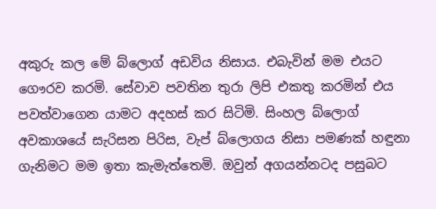අකුරු කල මේ බ්ලොග් අඩවිය නිසාය. එබැවින් මම එයට ගෞරව කරමි. සේවාව පවතින තුරා ලිපි එකතු කරමින් එය පවත්වාගෙන යාමට අදහස් කර සිටිමි. සිංහල බ්ලොග් අවකාශයේ සැරිසන පිරිස, වැප් බ්ලොගය නිසා පමණක් හඳුනා ගැනිමට මම ඉතා කැමැත්තෙමි. ඔවුන් අගයන්නටද පසුබට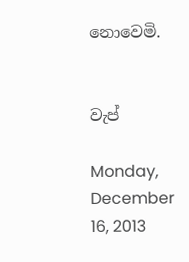නොවෙමි.


වැප්

Monday, December 16, 2013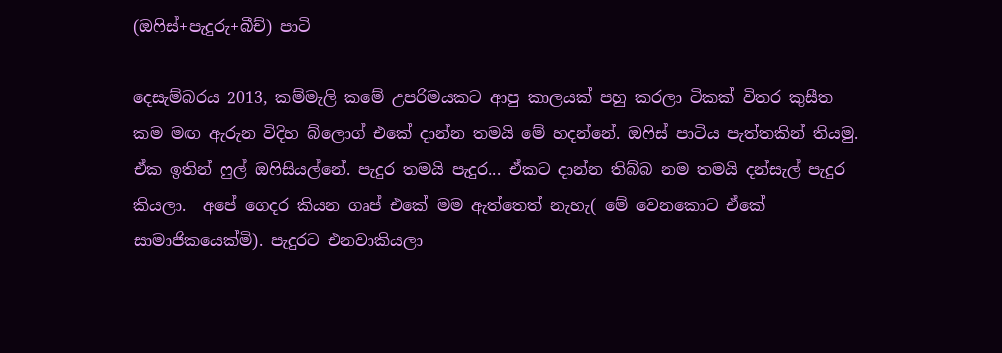(ඔෆිස්+පැදුරු+බීච්) පාටි

දෙසැම්බරය 2013, කම්මැලි කමේ උපරිමයකට ආපු කාලයක් පහු කරලා ටිකක් විතර කුසීත කම මඟ ඇරුන විදිහ බ්ලොග් එකේ දාන්න තමයි මේ හදන්නේ. ඔෆිස් පාටිය පැත්තකින් තියමු. ඒක ඉතින් ෆුල් ඔෆිසියල්නේ. පැදුර තමයි පැදුර... ඒකට දාන්න තිබ්බ නම තමයි දන්සැල් පැදුර කියලා.  අපේ ගෙදර කියන ගෘප් එකේ මම ඇත්තෙත් නැහැ( මේ වෙනකොට ඒකේ සාමාජිකයෙක්මි). පැදුරට එනවාකියලා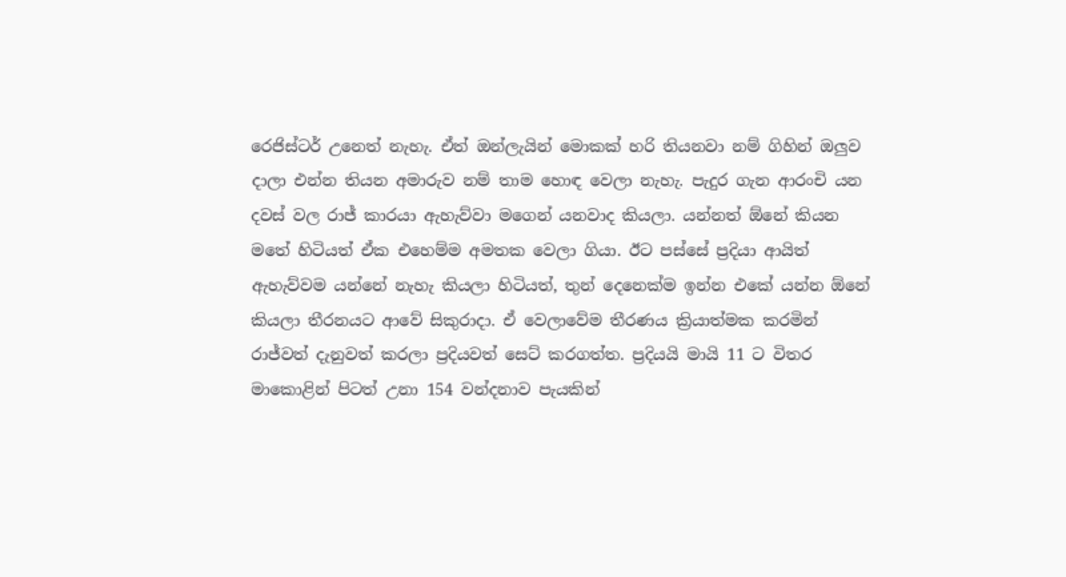රෙජිස්ටර් උනෙත් නැහැ. ඒත් ඔන්ලැයින් මොකක් හරි තියනවා නම් ගිහින් ඔලුව දාලා එන්න තියන අමාරුව නම් තාම හොඳ වෙලා නැහැ. පැදුර ගැන ආරංචි යන දවස් වල රාජ් කාරයා ඇහැව්වා මගෙන් යනවාද කියලා. යන්නත් ඕනේ කියන මතේ හිටියත් ඒක එහෙම්ම අමතක වෙලා ගියා. ඊට පස්සේ ප්‍රදියා ආයිත් ඇහැව්වම යන්නේ නැහැ කියලා හිටියත්, තුන් දෙනෙක්ම ඉන්න එකේ යන්න ඕනේ කියලා තීරනයට ආවේ සිකුරාදා. ඒ වෙලාවේම තීරණය ක්‍රියාත්මක කරමින් රාජ්වත් දැනුවත් කරලා ප්‍රදියවත් සෙට් කරගත්ත. ප්‍රදියයි මායි 11 ට විතර මාකොළින් පිටත් උනා 154 වන්දනාව පැයකින්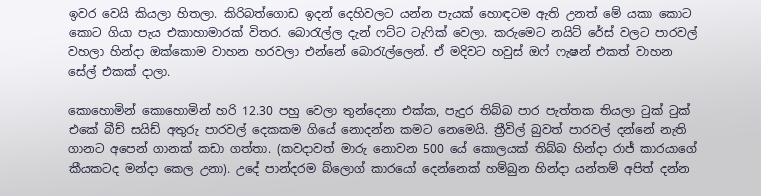ඉවර වෙයි කියලා හිතලා. කිරිබත්ගොඩ ඉදන් දෙහිවලට යන්න පැයක් හොඳටම ඇති උනත් මේ යකා කොට කොට ගියා පැය එකාහාමාරක් විතර. බොරැල්ල දැන් ෆට්ට ටැෆික් වෙලා. කරුමෙට නයිට් රේස් වලට පාරවල් වහලා හින්දා ඔක්කොම වාහන හරවලා එන්නේ බොරැල්ලෙන්. ඒ මදිවට හවුස් ඔෆ් ෆැෂන් එකත් වාහන සේල් එකක් දාලා.

කොහොමින් කොහොමින් හරි 12.30 පහු වෙලා තුන්දෙනා එක්ක, පැදුර තිබ්බ පාර පැත්තක තියලා ටුක් ටුක් එකේ බීච් සයිඩ් අතුරු පාරවල් දෙකකම ‍ගියේ නොදන්න කමට නෙමෙයි. ත්‍රීවිල් බුවත් පාරවල් දන්නේ නැති ගානට අපෙන් ගානක් කඩා ගත්තා. (කවදාවත් මාරු නොවන 500 යේ කොලයක් තිබ්බ හින්දා රාජ් කාරයාගේ කීයකටද මන්දා කෙල උනා). උදේ පාන්දරම බ්ලොග් කාරයෝ දෙන්නෙක් හම්බුන හින්දා යන්තම් අපිත් දන්න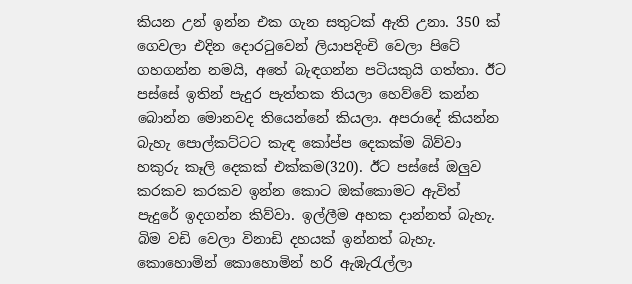කියන උන් ඉන්න එක ගැන සතුටක් ඇති උනා. 350 ක් ගෙවලා එදින දොරටුවෙන් ලියාපදිංචි වෙලා පිටේ ගහගන්න නමයි, අතේ බැඳගන්න පටියකුයි ගත්තා. ඊට පස්සේ ඉතින් පැදුර පැත්තක තියලා හෙව්වේ කන්න බොන්න මොනවද තියෙන්නේ කියලා. අපරා‍දේ කියන්න බැහැ පොල්කට්ටට කැඳ කෝප්ප දෙකක්ම බිව්වා හකුරු කෑලි දෙකක් එක්කම(320). ඊට පස්සේ ඔලුව කරකව කරකව ඉන්න කොට ඔක්කොමට ඇවිත් පැදුරේ ඉදගන්න කිව්වා. ඉල්ලීම අහක දාන්නත් බැහැ. බිම වඩි වෙලා විනාඩි දහයක් ඉන්නත් බැහැ.  කොහොමින් කොහොමින් හරි ඇඹැරැල්ලා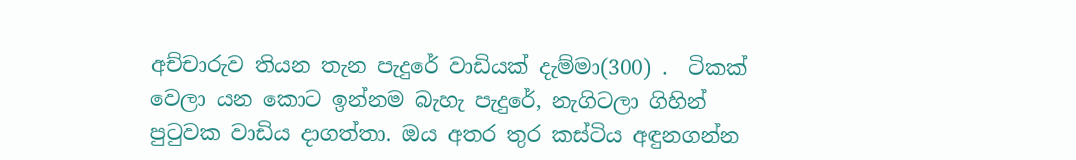අච්චාරුව තියන තැන පැදුරේ වාඩියක් දැම්මා(300) .  ටිකක් වෙලා යන කොට ඉන්නම බැහැ පැදුරේ, නැගිටලා ගිහින් පුටුවක වාඩිය දාගත්තා. ඔය අතර තුර කස්ටිය අඳුනගන්න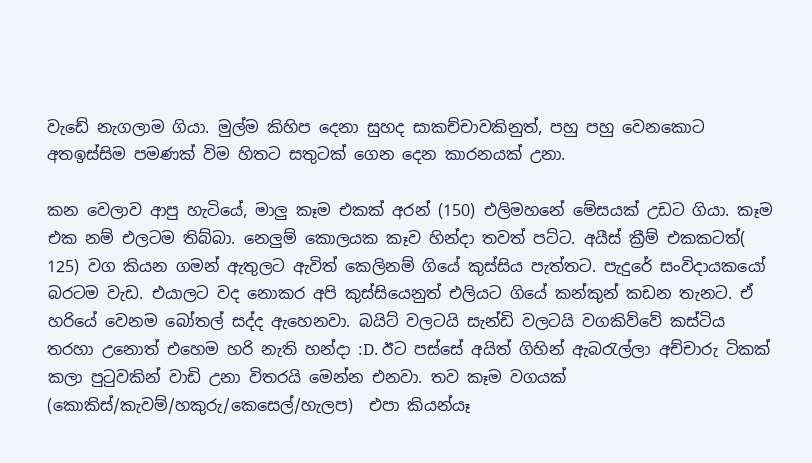වැඩේ නැගලාම ගියා. මුල්ම කිහිප දෙනා සුහද සාකච්චාවකිනුත්, පහු පහු වෙනකොට අතඉස්සිම පමණක් විම හිතට සතුටක් ගෙන දෙන කාරනයක් උනා.

කන වෙලාව ආපු හැටියේ, මාලු කෑම එකක් අරන් (150) එලිමහනේ මේසයක් උඩට ගියා. කෑම එක නම් එලටම තිබ්බා. නෙලුම් කොලයක කෑව හින්දා තවත් පට්ට. අයීස් ක්‍රීම් එකකටත්( 125) වග කියන ගමන් ඇතුලට ඇවිත් කෙලිනම් ගියේ කුස්සිය පැත්තට. පැදුරේ සංවිදායකයෝ බරටම වැඩ. එයාලට වද නොකර අපි කුස්සියෙනුත් එලියට ගියේ කන්කුන් කඩන තැනට. ඒ හරියේ වෙනම බෝතල් සද්ද ඇහෙනවා. බයිට් වලටයි සැන්ඩි වලටයි වගකිව්වේ කස්ටිය තරහා උනොත් එහෙම හරි නැති හන්දා :D. ඊට පස්සේ අයිත් ගිහින් ඇබරැල්ලා අච්චාරු ටිකක් කලා පුටුවකින් වාඩි උනා ‍විතරයි මෙන්න එනවා. තව කෑම වගයක් (කොකිස්/කැවම්/හකුරු/කෙසෙල්/හැලප)  එපා කියන්යෑ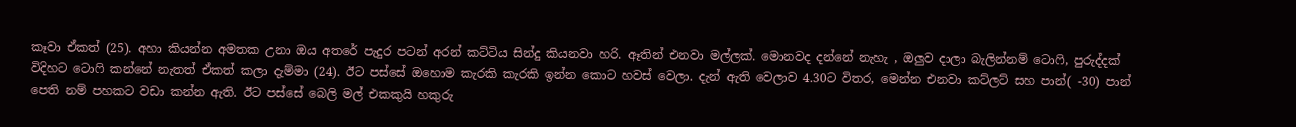කෑවා ඒකත් (25). අහා කියන්න අමතක උනා ඔය අතරේ පැදුර පටන් අරන් කට්ටිය සින්දු කියනවා හරි. ඈතින් එනවා මල්ලක්. මොනවද දන්නේ නැහැ , ඔලුව දාලා බැලින්නම් ටොෆි, පුරුද්දක් විදිහට ටොෆි කන්නේ නැතත් ඒකත් කලා දැම්මා (24). ඊට පස්සේ ඔහොම කැරකි කැරකි ඉන්න කොට හවස් වෙලා. දැන් ඇති වෙලාව 4.30ට විතර, මෙන්න එනවා කට්ලට් සහ පාන්( -30) පාන් පෙති නම් පහකට වඩා කන්න ඇති. ඊට පස්සේ බෙලි මල් එකකුයි හකුරු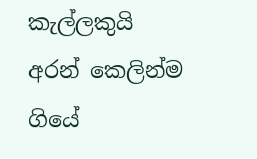කැල්ලකුයි අරන් කෙලින්ම ගියේ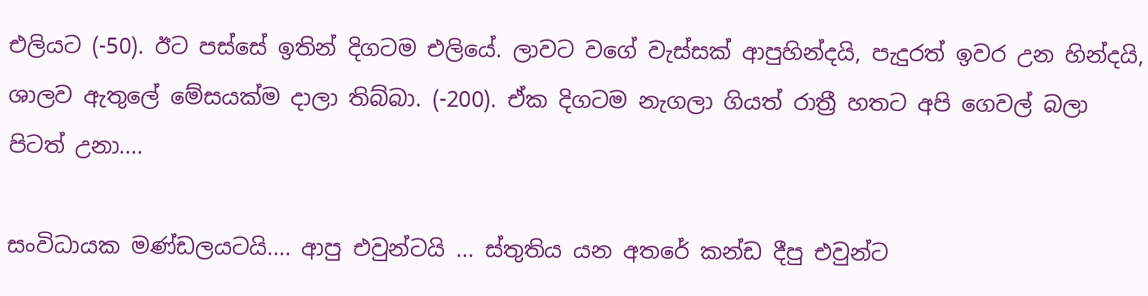එලියට (-50). ඊට පස්සේ ඉතින් දිගටම එලියේ. ලාවට වගේ වැස්සක් ආපුහින්දයි, පැදුරත් ඉවර උන හින්දයි, ශාලව ඇතුලේ මේසයක්ම දාලා තිබ්බා. (-200). ඒක දිගටම නැගලා ගියත් රාත්‍රී හතට අපි ගෙවල් බලා පිටත් ‍උනා....

සංවිධායක මණ්ඩලයටයි.... ආපු එවුන්ටයි ... ස්තුතිය යන අතරේ කන්ඩ දීපු එවුන්ට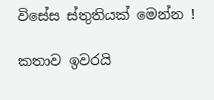විසේස ස්තුතියක් මෙන්න !

කතාව ඉවරයි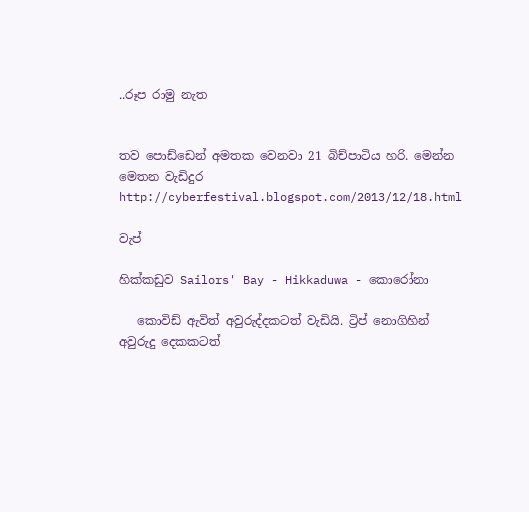..රූප රාමු නැත


තව පොඩ්ඩෙන් අමතක වෙනවා 21 බිච්පාටිය හරි. මෙන්න මෙතන වැඩිදුර http://cyberfestival.blogspot.com/2013/12/18.html

වැප්

හික්කඩුව Sailors' Bay - Hikkaduwa - කොරෝනා

   කොවිඩ් ඇවිත් අවුරුද්දකටත් වැඩියි. ට්‍රිප් නොගිහින් අවුරුදු දෙකකටත්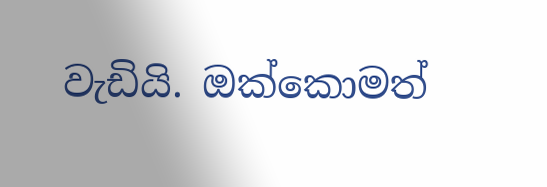වැඩියි. ඔක්කොමත්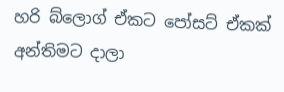හරි බ්ලොග් ඒකට පෝසට් ඒකක් අන්තිමට දාලා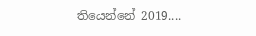තියෙන්නේ 2019....